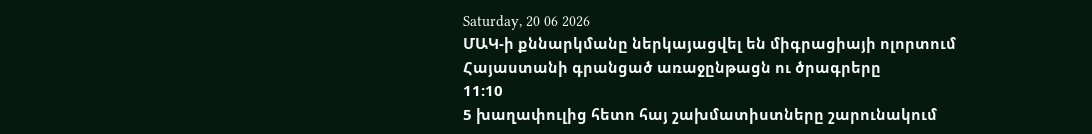Saturday, 20 06 2026
ՄԱԿ-ի քննարկմանը ներկայացվել են միգրացիայի ոլորտում Հայաստանի գրանցած առաջընթացն ու ծրագրերը
11:10
5 խաղափուլից հետո հայ շախմատիստները շարունակում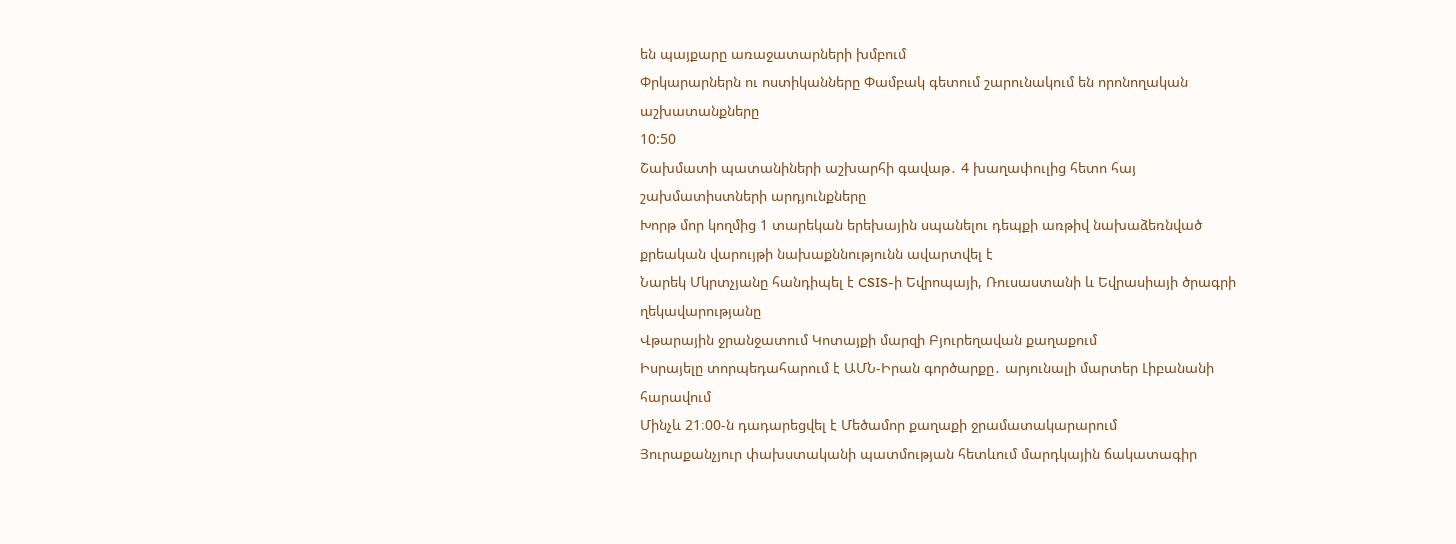են պայքարը առաջատարների խմբում
Փրկարարներն ու ոստիկանները Փամբակ գետում շարունակում են որոնողական աշխատանքները
10:50
Շախմատի պատանիների աշխարհի գավաթ․ 4 խաղափուլից հետո հայ շախմատիստների արդյունքները
Խորթ մոր կողմից 1 տարեկան երեխային սպանելու դեպքի առթիվ նախաձեռնված քրեական վարույթի նախաքննությունն ավարտվել է
Նարեկ Մկրտչյանը հանդիպել է CSIS-ի Եվրոպայի, Ռուսաստանի և Եվրասիայի ծրագրի ղեկավարությանը
Վթարային ջրանջատում Կոտայքի մարզի Բյուրեղավան քաղաքում
Իսրայելը տորպեդահարում է ԱՄՆ-Իրան գործարքը․ արյունալի մարտեր Լիբանանի հարավում
Մինչև 21։00-ն դադարեցվել է Մեծամոր քաղաքի ջրամատակարարում
Յուրաքանչյուր փախստականի պատմության հետևում մարդկային ճակատագիր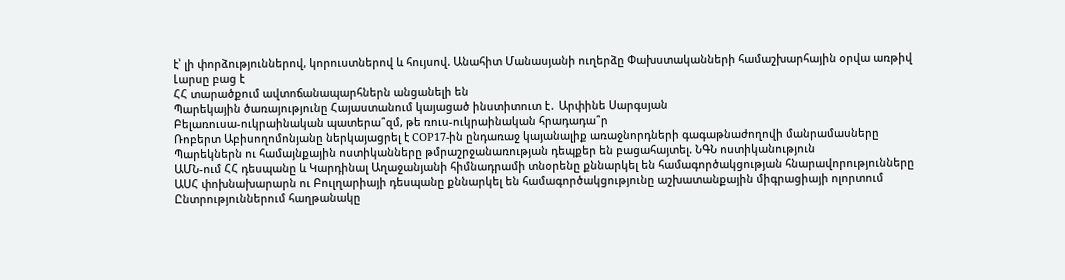է՝ լի փորձություններով, կորուստներով և հույսով. Անահիտ Մանասյանի ուղերձը Փախստականների համաշխարհային օրվա առթիվ
Լարսը բաց է
ՀՀ տարածքում ավտոճանապարհներն անցանելի են
Պարեկային ծառայությունը Հայաստանում կայացած ինստիտուտ է․ Արփինե Սարգսյան
Բելառուսա-ուկրաինական պատերա՞զմ, թե ռուս-ուկրաինական հրադադա՞ր
Ռոբերտ Աբիսողոմոնյանը ներկայացրել է COP17-ին ընդառաջ կայանալիք առաջնորդների գագաթնաժողովի մանրամասները
Պարեկներն ու համայնքային ոստիկանները թմրաշրջանառության դեպքեր են բացահայտել. ՆԳՆ ոստիկանություն
ԱՄՆ-ում ՀՀ դեսպանը և Կարդինալ Աղաջանյանի հիմնադրամի տնօրենը քննարկել են համագործակցության հնարավորությունները
ԱՍՀ փոխնախարարն ու Բուլղարիայի դեսպանը քննարկել են համագործակցությունը աշխատանքային միգրացիայի ոլորտում
Ընտրություններում հաղթանակը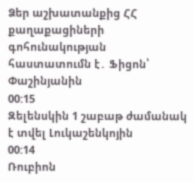Ձեր աշխատանքից ՀՀ քաղաքացիների գոհունակության հաստատումն է․ Ֆիցոն՝ Փաշինյանին
00:15
Զելենսկին 1 շաբաթ ժամանակ է տվել Լուկաշենկոյին
00:14
Ռուբիոն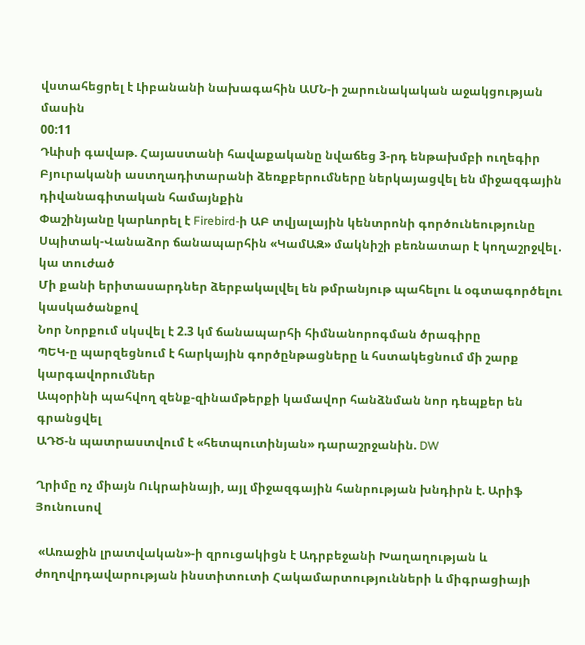վստահեցրել է Լիբանանի նախագահին ԱՄՆ-ի շարունակական աջակցության մասին
00:11
Դևիսի գավաթ. Հայաստանի հավաքականը նվաճեց 3-րդ ենթախմբի ուղեգիր
Բյուրականի աստղադիտարանի ձեռքբերումները ներկայացվել են միջազգային դիվանագիտական համայնքին
Փաշինյանը կարևորել է Firebird-ի ԱԲ տվյալային կենտրոնի գործունեությունը
Սպիտակ-Վանաձոր ճանապարհին «ԿամԱԶ» մակնիշի բեռնատար է կողաշրջվել․ կա տուժած
Մի քանի երիտասարդներ ձերբակալվել են թմրանյութ պահելու և օգտագործելու կասկածանքով
Նոր Նորքում սկսվել է 2.3 կմ ճանապարհի հիմնանորոգման ծրագիրը
ՊԵԿ-ը պարզեցնում է հարկային գործընթացները և հստակեցնում մի շարք կարգավորումներ
Ապօրինի պահվող զենք-զինամթերքի կամավոր հանձնման նոր դեպքեր են գրանցվել
ԱԴԾ-ն պատրաստվում է «հետպուտինյան» դարաշրջանին. DW

Ղրիմը ոչ միայն Ուկրաինայի, այլ միջազգային հանրության խնդիրն է. Արիֆ Յունուսով

 «Առաջին լրատվական»-ի զրուցակիցն է Ադրբեջանի Խաղաղության և ժողովրդավարության ինստիտուտի Հակամարտությունների և միգրացիայի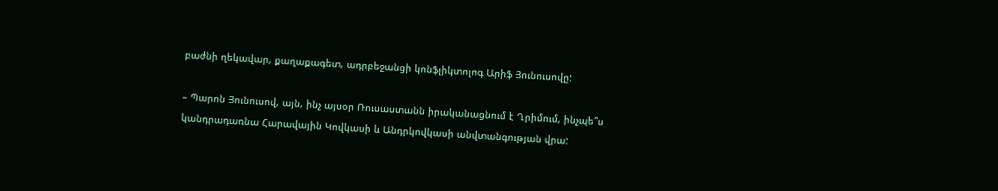բաժնի ղեկավար, քաղաքագետ, ադրբեջանցի կոնֆլիկտոլոգ Արիֆ Յունուսովը:

– Պարոն Յունուսով, այն, ինչ այսօր Ռուսաստանն իրականացնում է Ղրիմում, ինչպե՞ս կանդրադառնա Հարավային Կովկասի և Անդրկովկասի անվտանգության վրա: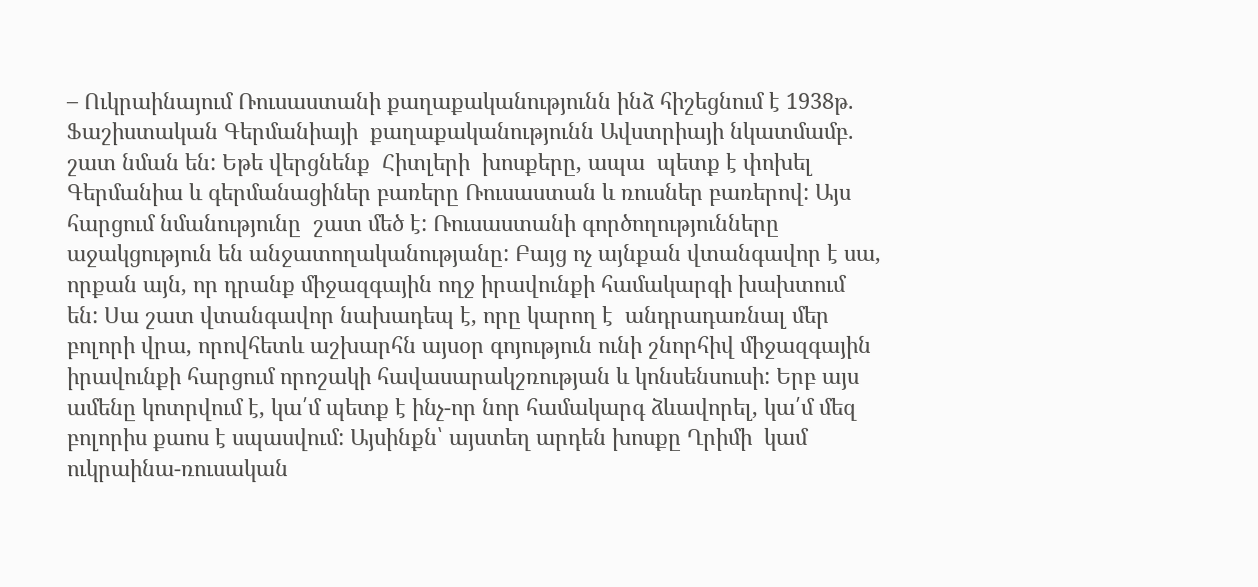– Ուկրաինայում Ռուսաստանի քաղաքականությունն ինձ հիշեցնում է 1938թ. Ֆաշիստական Գերմանիայի  քաղաքականությունն Ավստրիայի նկատմամբ. շատ նման են: Եթե վերցնենք  Հիտլերի  խոսքերը, ապա  պետք է փոխել Գերմանիա և գերմանացիներ բառերը Ռուսաստան և ռուսներ բառերով: Այս հարցում նմանությունը  շատ մեծ է: Ռուսաստանի գործողությունները  աջակցություն են անջատողականությանը: Բայց ոչ այնքան վտանգավոր է սա, որքան այն, որ դրանք միջազգային ողջ իրավունքի համակարգի խախտում են: Սա շատ վտանգավոր նախադեպ է, որը կարող է  անդրադառնալ մեր բոլորի վրա, որովհետև աշխարհն այսօր գոյություն ունի շնորհիվ միջազգային իրավունքի հարցում որոշակի հավասարակշռության և կոնսենսուսի: Երբ այս ամենը կոտրվում է, կա՛մ պետք է ինչ-որ նոր համակարգ ձևավորել, կա՛մ մեզ բոլորիս քաոս է սպասվում: Այսինքն՝ այստեղ արդեն խոսքը Ղրիմի  կամ ուկրաինա-ռուսական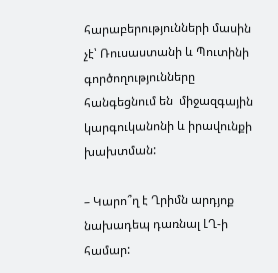հարաբերությունների մասին չէ՝ Ռուսաստանի և Պուտինի գործողությունները հանգեցնում են  միջազգային կարգուկանոնի և իրավունքի խախտման:

– Կարո՞ղ է Ղրիմն արդյոք նախադեպ դառնալ ԼՂ-ի համար: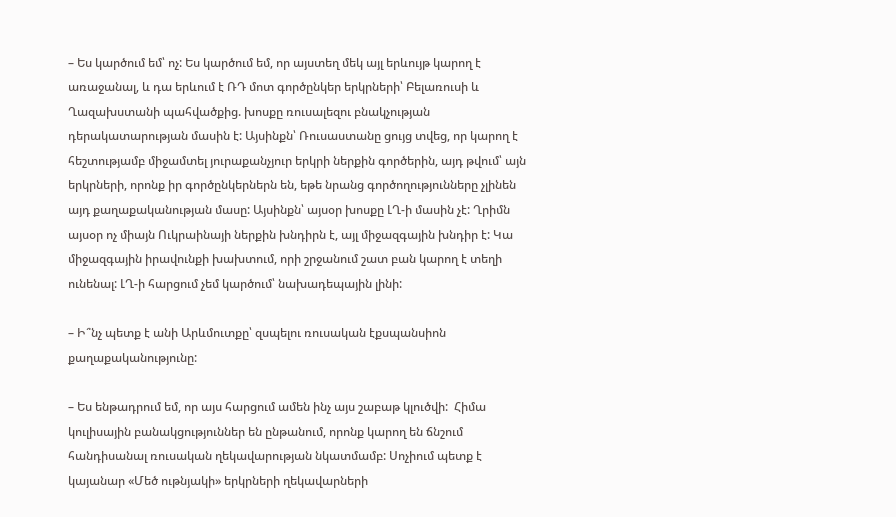– Ես կարծում եմ՝ ոչ: Ես կարծում եմ, որ այստեղ մեկ այլ երևույթ կարող է առաջանալ, և դա երևում է ՌԴ մոտ գործընկեր երկրների՝ Բելառուսի և Ղազախստանի պահվածքից. խոսքը ռուսալեզու բնակչության դերակատարության մասին է: Այսինքն՝ Ռուսաստանը ցույց տվեց, որ կարող է հեշտությամբ միջամտել յուրաքանչյուր երկրի ներքին գործերին, այդ թվում՝ այն երկրների, որոնք իր գործընկերներն են, եթե նրանց գործողությունները չլինեն այդ քաղաքականության մասը: Այսինքն՝ այսօր խոսքը ԼՂ-ի մասին չէ: Ղրիմն այսօր ոչ միայն Ուկրաինայի ներքին խնդիրն է, այլ միջազգային խնդիր է: Կա միջազգային իրավունքի խախտում, որի շրջանում շատ բան կարող է տեղի ունենալ: ԼՂ-ի հարցում չեմ կարծում՝ նախադեպային լինի:

– Ի՞նչ պետք է անի Արևմուտքը՝ զսպելու ռուսական էքսպանսիոն քաղաքականությունը:

– Ես ենթադրում եմ, որ այս հարցում ամեն ինչ այս շաբաթ կլուծվի:  Հիմա կուլիսային բանակցություններ են ընթանում, որոնք կարող են ճնշում հանդիսանալ ռուսական ղեկավարության նկատմամբ: Սոչիում պետք է կայանար «Մեծ ութնյակի» երկրների ղեկավարների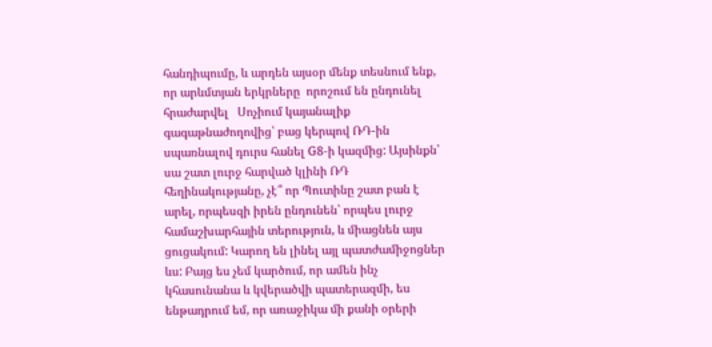հանդիպումը, և արդեն այսօր մենք տեսնում ենք, որ արևմտյան երկրները  որոշում են ընդունել հրաժարվել   Սոչիում կայանալիք գագաթնաժողովից՝ բաց կերպով ՌԴ-ին սպառնալով դուրս հանել G8-ի կազմից: Այսինքն՝ սա շատ լուրջ հարված կլինի ՌԴ հեղինակությանը, չէ՞ որ Պուտինը շատ բան է արել, որպեսզի իրեն ընդունեն՝ որպես լուրջ համաշխարհային տերություն, և միացնեն այս ցուցակում: Կարող են լինել այլ պատժամիջոցներ ևս: Բայց ես չեմ կարծում, որ ամեն ինչ կհասունանա և կվերածվի պատերազմի, ես ենթադրում եմ, որ առաջիկա մի քանի օրերի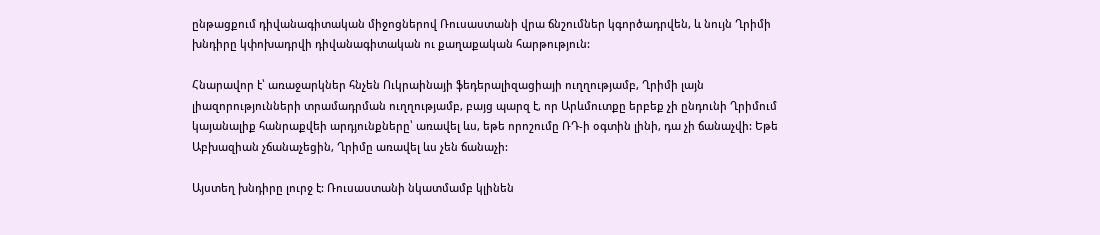ընթացքում դիվանագիտական միջոցներով Ռուսաստանի վրա ճնշումներ կգործադրվեն, և նույն Ղրիմի խնդիրը կփոխադրվի դիվանագիտական ու քաղաքական հարթություն:

Հնարավոր է՝ առաջարկներ հնչեն Ուկրաինայի ֆեդերալիզացիայի ուղղությամբ, Ղրիմի լայն լիազորությունների տրամադրման ուղղությամբ, բայց պարզ է, որ Արևմուտքը երբեք չի ընդունի Ղրիմում կայանալիք հանրաքվեի արդյունքները՝ առավել ևս, եթե որոշումը ՌԴ-ի օգտին լինի, դա չի ճանաչվի: Եթե Աբխազիան չճանաչեցին, Ղրիմը առավել ևս չեն ճանաչի:

Այստեղ խնդիրը լուրջ է: Ռուսաստանի նկատմամբ կլինեն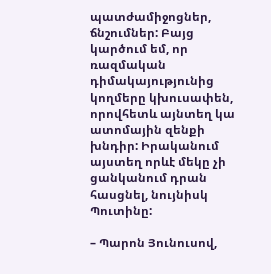պատժամիջոցներ, ճնշումներ: Բայց կարծում եմ, որ ռազմական դիմակայությունից  կողմերը կխուսափեն, որովհետև այնտեղ կա ատոմային զենքի խնդիր: Իրականում այստեղ որևէ մեկը չի ցանկանում դրան հասցնել, նույնիսկ Պուտինը:

– Պարոն Յունուսով,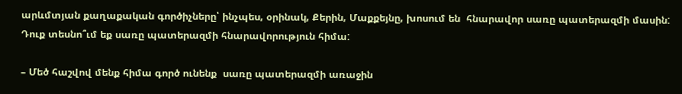արևմտյան քաղաքական գործիչները՝ ինչպես, օրինակ, Քերին, Մաքքեյնը, խոսում են  հնարավոր սառը պատերազմի մասին: Դուք տեսնո՞ւմ եք սառը պատերազմի հնարավորություն հիմա:

– Մեծ հաշվով մենք հիմա գործ ունենք  սառը պատերազմի առաջին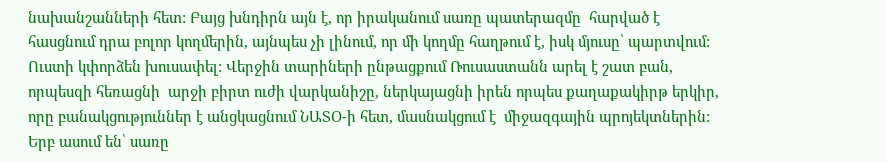նախանշանների հետ: Բայց խնդիրն այն է, որ իրականում սառը պատերազմը  հարված է հասցնում դրա բոլոր կողմերին, այնպես չի լինում, որ մի կողմը հաղթում է, իսկ մյուսը՝ պարտվում: Ուստի կփորձեն խուսափել: Վերջին տարիների ընթացքում Ռուսաստանն արել է շատ բան, որպեսզի հեռացնի  արջի բիրտ ուժի վարկանիշը, ներկայացնի իրեն որպես քաղաքակիրթ երկիր, որը բանակցություններ է անցկացնում ՆԱՏՕ-ի հետ, մասնակցում է  միջազգային պրոյեկտներին: Երբ ասում են՝ սառը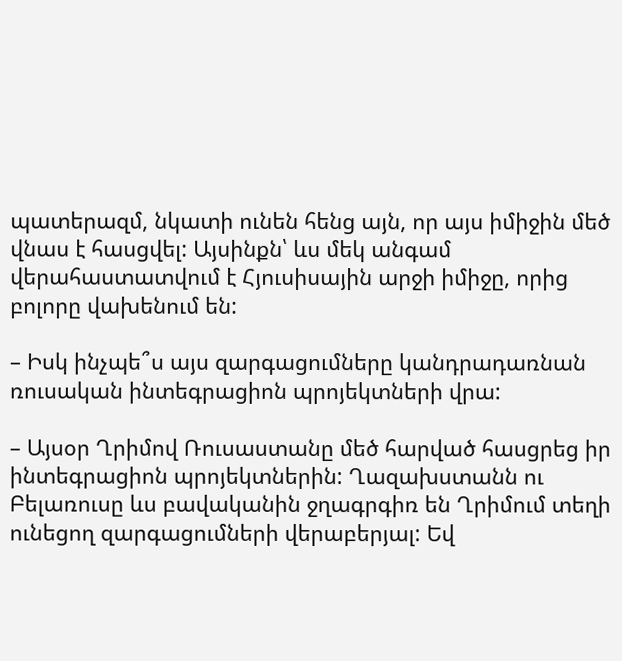պատերազմ, նկատի ունեն հենց այն, որ այս իմիջին մեծ վնաս է հասցվել: Այսինքն՝ ևս մեկ անգամ վերահաստատվում է Հյուսիսային արջի իմիջը, որից բոլորը վախենում են:

– Իսկ ինչպե՞ս այս զարգացումները կանդրադառնան ռուսական ինտեգրացիոն պրոյեկտների վրա:

– Այսօր Ղրիմով Ռուսաստանը մեծ հարված հասցրեց իր ինտեգրացիոն պրոյեկտներին: Ղազախստանն ու Բելառուսը ևս բավականին ջղագրգիռ են Ղրիմում տեղի ունեցող զարգացումների վերաբերյալ: Եվ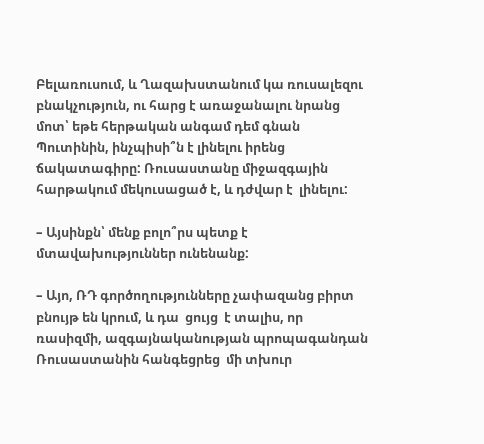Բելառուսում, և Ղազախստանում կա ռուսալեզու բնակչություն, ու հարց է առաջանալու նրանց մոտ՝ եթե հերթական անգամ դեմ գնան Պուտինին, ինչպիսի՞ն է լինելու իրենց ճակատագիրը: Ռուսաստանը միջազգային հարթակում մեկուսացած է, և դժվար է  լինելու:

– Այսինքն՝ մենք բոլո՞րս պետք է մտավախություններ ունենանք:

– Այո, ՌԴ գործողությունները չափազանց բիրտ բնույթ են կրում, և դա  ցույց  է տալիս, որ  ռասիզմի, ազգայնականության պրոպագանդան Ռուսաստանին հանգեցրեց  մի տխուր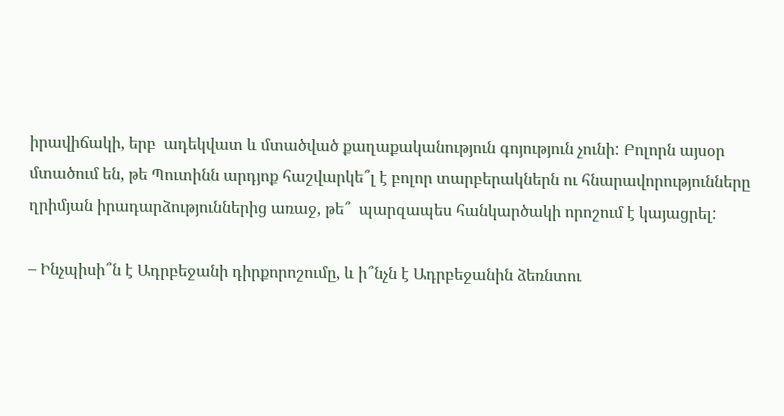իրավիճակի, երբ  ադեկվատ և մտածված քաղաքականություն գոյություն չունի: Բոլորն այսօր մտածում են, թե Պուտինն արդյոք հաշվարկե՞լ է բոլոր տարբերակներն ու հնարավորությունները ղրիմյան իրադարձություններից առաջ, թե՞  պարզապես հանկարծակի որոշում է կայացրել:

– Ինչպիսի՞ն է Ադրբեջանի դիրքորոշումը, և ի՞նչն է Ադրբեջանին ձեռնտու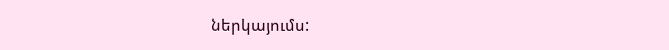ներկայումս: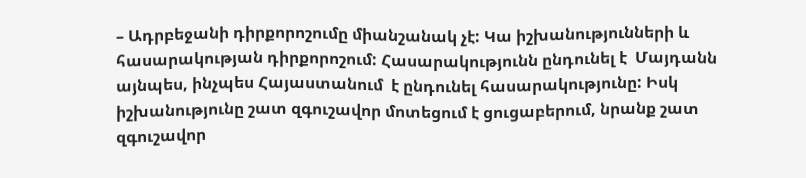– Ադրբեջանի դիրքորոշումը միանշանակ չէ: Կա իշխանությունների և հասարակության դիրքորոշում: Հասարակությունն ընդունել է  Մայդանն այնպես, ինչպես Հայաստանում  է ընդունել հասարակությունը: Իսկ իշխանությունը շատ զգուշավոր մոտեցում է ցուցաբերում, նրանք շատ զգուշավոր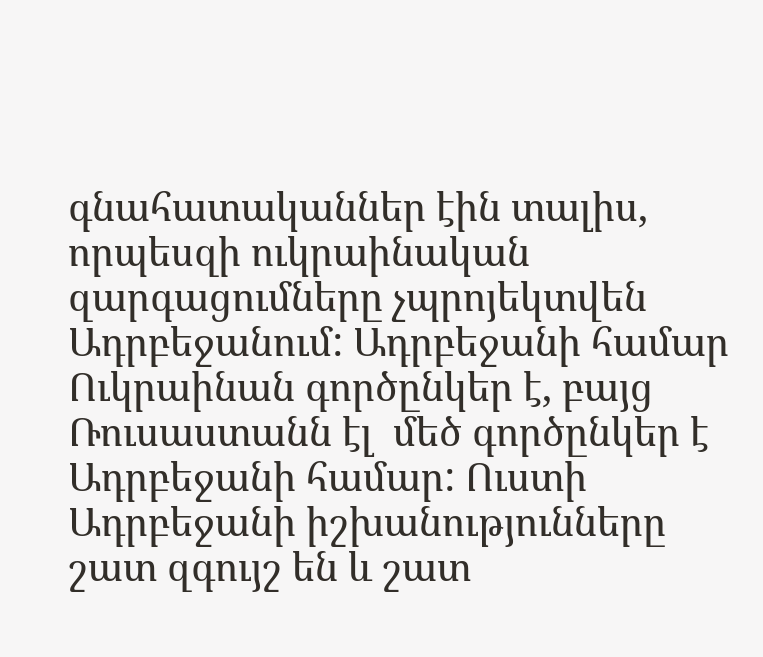գնահատականներ էին տալիս, որպեսզի ուկրաինական զարգացումները չպրոյեկտվեն Ադրբեջանում: Ադրբեջանի համար Ուկրաինան գործընկեր է, բայց Ռուսաստանն էլ  մեծ գործընկեր է Ադրբեջանի համար: Ուստի Ադրբեջանի իշխանությունները շատ զգույշ են և շատ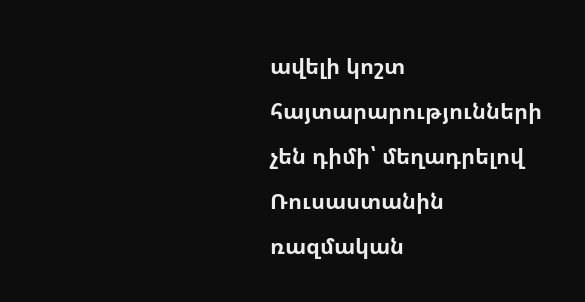ավելի կոշտ հայտարարությունների չեն դիմի՝ մեղադրելով Ռուսաստանին ռազմական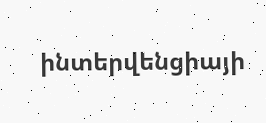ինտերվենցիայի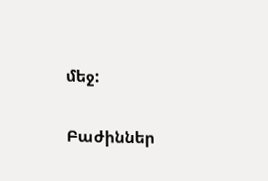մեջ:

Բաժիններ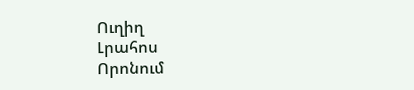Ուղիղ
Լրահոս
Որոնում